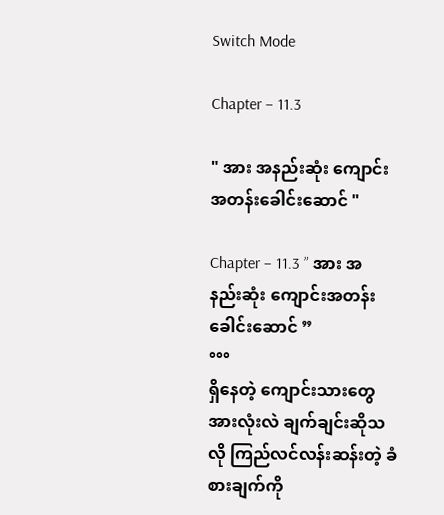Switch Mode

Chapter – 11.3

" အား အနည်းဆုံး ကျောင်းအတန်းခေါင်းဆောင် "

Chapter – 11.3 ” အား အနည်းဆုံး ကျောင်းအတန်းခေါင်းဆောင် ”
°°°
ရှိနေတဲ့ ကျောင်းသားတွေအားလုံးလဲ ချက်ချင်းဆိုသလို ကြည်လင်လန်းဆန်းတဲ့ ခံစားချက်ကို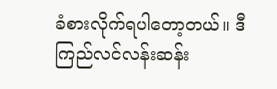ခံစားလိုက်ရပါတော့တယ်။ ဒီကြည်လင်လန်းဆန်း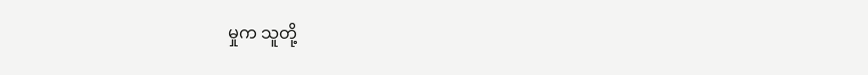မှုက သူတို့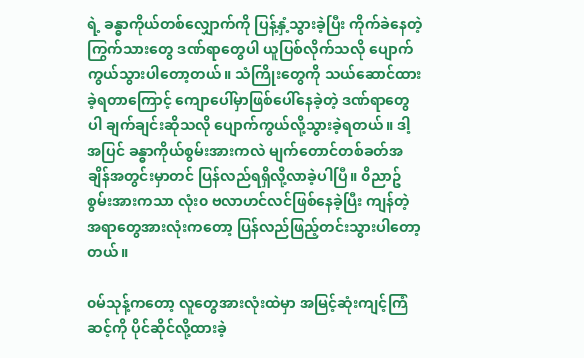ရဲ့ ခန္ဓာကိုယ်တစ်လျှောက်ကို ပြန့်နှံ့သွားခဲ့ပြီး ကိုက်ခဲနေတဲ့ ကြွက်သားတွေ ဒဏ်ရာတွေပါ ယူပြစ်လိုက်သလို ပျောက်ကွယ်သွားပါတော့တယ်။ သံကြိုးတွေကို သယ်ဆောင်ထားခဲ့ရတာကြောင့် ကျောပေါ်မှာဖြစ်ပေါ်နေခဲ့တဲ့ ဒဏ်ရာတွေပါ ချက်ချင်းဆိုသလို ပျောက်ကွယ်လို့သွားခဲ့ရတယ်။ ဒါ့အပြင် ခန္ဓာကိုယ်စွမ်းအားကလဲ မျက်တောင်တစ်ခတ်အချိန်အတွင်းမှာတင် ပြန်လည်ရရှိလို့လာခဲ့ပါပြီ။ ၀ိညာဥ်စွမ်းအားကသာ လုံး၀ ဗလာဟင်လင်ဖြစ်နေခဲ့ပြီး ကျန်တဲ့အရာတွေအားလုံးကတော့ ပြန်လည်ဖြည့်တင်းသွားပါတော့တယ်။

၀မ်သုန့်ကတော့ လူတွေအားလုံးထဲမှာ အမြင့်ဆုံးကျင့်ကြံဆင့်ကို ပိုင်ဆိုင်လို့ထားခဲ့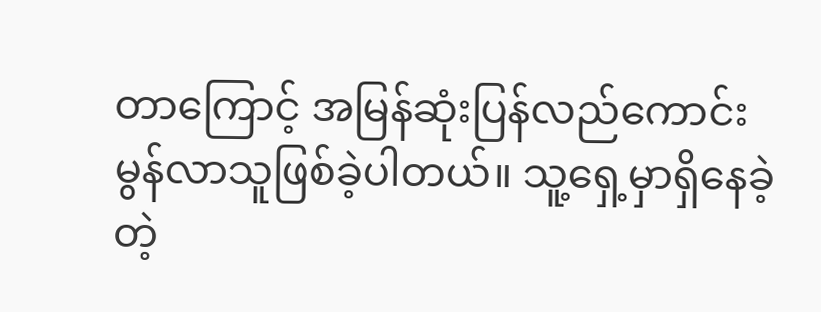တာကြောင့် အမြန်ဆုံးပြန်လည်ကောင်းမွန်လာသူဖြစ်ခဲ့ပါတယ်။ သူ့ရှေ့မှာရှိနေခဲ့တဲ့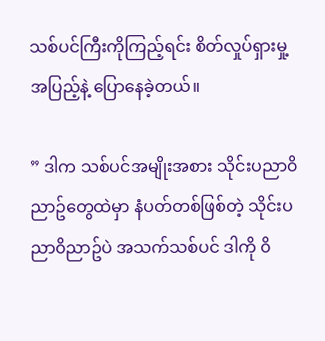သစ်ပင်ကြီးကိုကြည့်ရင်း စိတ်လှုပ်ရှားမှု့အပြည့်နဲ့ ပြောနေခဲ့တယ်။

” ဒါက သစ်ပင်အမျိုးအစား သိုင်းပညာ၀ိညာဥ်တွေထဲမှာ နံပတ်တစ်ဖြစ်တဲ့ သိုင်းပညာ၀ိညာဥ်ပဲ အသက်သစ်ပင် ဒါကို ၀ိ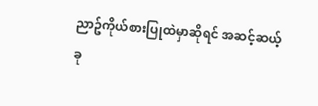ညာဥ်ကိုယ်စားပြုထဲမှာဆိုရင် အဆင့်ဆယ့်ခု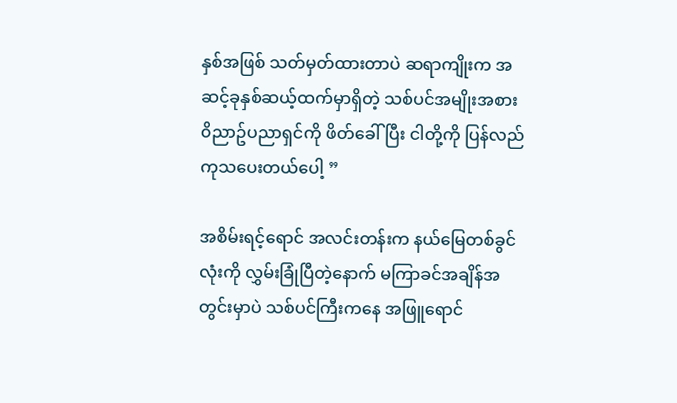နှစ်အဖြစ် သတ်မှတ်ထားတာပဲ ဆရာကျိုးက အဆင့်ခုနှစ်ဆယ့်ထက်မှာရှိတဲ့ သစ်ပင်အမျိုးအစား ၀ိညာဥ်ပညာရှင်ကို ဖိတ်ခေါ်ပြီး ငါတို့ကို ပြန်လည်ကုသပေးတယ်ပေါ့ ”

အစိမ်းရင့်ရောင် အလင်းတန်းက နယ်မြေတစ်ခွင်လုံးကို လွှမ်းခြုံပြီတဲ့နောက် မကြာခင်အချိန်အတွင်းမှာပဲ သစ်ပင်ကြီးကနေ အဖြူရောင်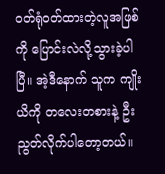၀တ်ရုံ၀တ်ထားတဲ့လူအဖြစ်ကို ပြောင်းလဲလို့သွားခဲ့ပါပြီ။ အဲ့ဒီနောက် သူက ကျိုးယိကို တလေးတစားနဲ့ ဦးညွတ်လိုက်ပါတော့တယ်။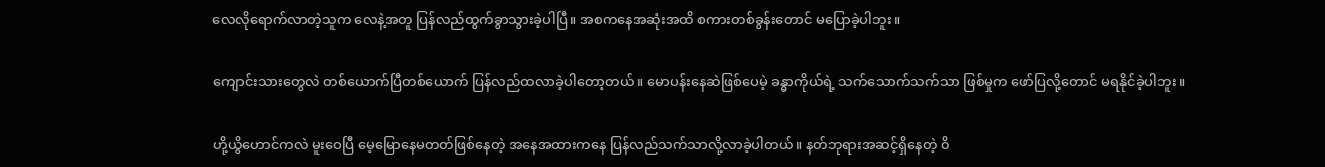လေလိုရောက်လာတဲ့သူက လေနဲ့အတူ ပြန်လည်ထွက်ခွာသွားခဲ့ပါပြီ။ အစကနေအဆုံးအထိ စကားတစ်ခွန်းတောင် မပြောခဲ့ပါဘူး။

ကျောင်းသားတွေလဲ တစ်ယောက်ပြီတစ်ယောက် ပြန်လည်ထလာခဲ့ပါတော့တယ်။ မောပန်းနေဆဲဖြစ်ပေမဲ့ ခန္ဓာကိုယ်ရဲ့ သက်သောက်သက်သာ ဖြစ်မှုက ဖော်ပြလို့တောင် မရနိုင်ခဲ့ပါဘူး။

ဟို့ယွိဟောင်ကလဲ မူးဝေပြီ မေ့မြောနေမတတ်ဖြစ်နေတဲ့ အနေအထားကနေ ပြန်လည်သက်သာလို့လာခဲ့ပါတယ်။ နတ်ဘုရားအဆင့်ရှိနေတဲ့ ၀ိ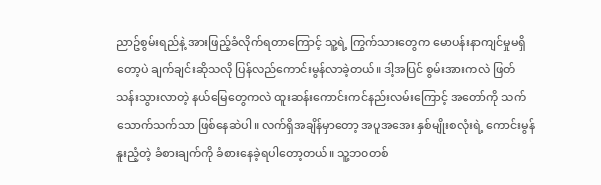ညာဥ်စွမ်းရည်နဲ့ အားဖြည့်ခံလိုက်ရတာကြောင့် သူ့ရဲ့ ကြွက်သားတွေက မောပန်းနာကျင်မှုမရှိတော့ပဲ ချက်ချင်းဆိုသလို ပြန်လည်ကောင်းမွန်လာခဲ့တယ်။ ဒါ့အပြင် စွမ်းအားကလဲ ဖြတ်သန်းသွားလာတဲ့ နယ်မြေတွေကလဲ ထူးဆန်းကောင်းကင်နည်းလမ်းကြောင့် အတော်ကို သက်သောက်သက်သာ ဖြစ်နေဆဲပါ။ လက်ရှိအချိန်မှာတော့ အပူအအေး နှစ်မျိုးစလုံးရဲ့ ကောင်းမွန်နူးညံ့တဲ့ ခံစားချက်ကို ခံစားနေခဲ့ရပါတော့တယ်။ သူ့ဘ၀တစ်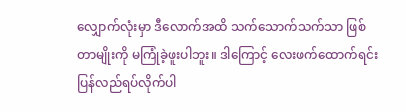လျှောက်လုံးမှာ ဒီလောက်အထိ သက်သောက်သက်သာ ဖြစ်တာမျိုးကို မကြုံခဲ့ဖူးပါဘူး။ ဒါကြောင့် လေးဖက်ထောက်ရင်း ပြန်လည်ရပ်လိုက်ပါ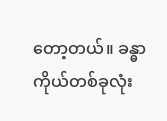တော့တယ်။ ခန္ဓာကိုယ်တစ်ခုလုံး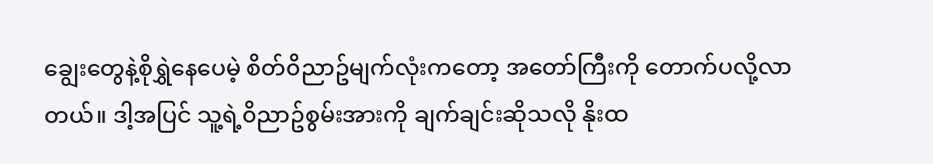ချွေးတွေနဲ့စိုရွှဲနေပေမဲ့ စိတ်၀ိညာဥ်မျက်လုံးကတော့ အတော်ကြီးကို တောက်ပလို့လာတယ်။ ဒါ့အပြင် သူ့ရဲ့၀ိညာဥ်စွမ်းအားကို ချက်ချင်းဆိုသလို နိုးထ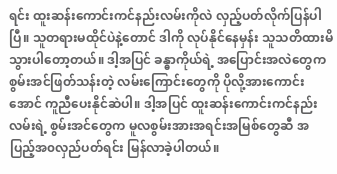ရင်း ထူးဆန်းကောင်းကင်နည်းလမ်းကိုလဲ လှည့်ပတ်လိုက်ပြန်ပါပြီ။ သူတရားမထိုင်ပဲနဲ့တောင် ဒါကို လုပ်နိုင်နေမှန်း သူသတိထားမိသွားပါတော့တယ်။ ဒါ့အပြင် ခန္ဓာကိုယ်ရဲ့ အပြောင်းအလဲတွေက စွမ်းအင်ဖြတ်သန်းတဲ့ လမ်းကြောင်းတွေကို ပိုလို့အားကောင်းအောင် ကူညီပေးနိုင်ဆဲပါ။ ဒါ့အပြင် ထူးဆန်းကောင်းကင်နည်းလမ်းရဲ့ စွမ်းအင်တွေက မူလစွမ်းအားအရင်းအမြစ်တွေဆီ အပြည့်အ၀လှည်ပတ်ရင်း မြန်လာခဲ့ပါတယ်။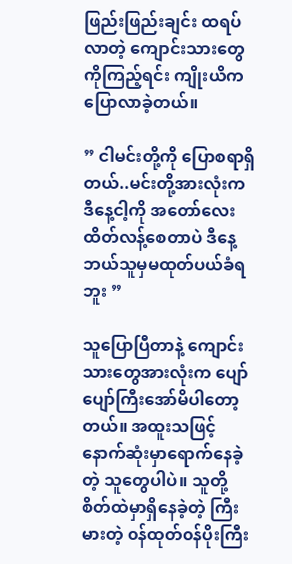ဖြည်းဖြည်းချင်း ထရပ်လာတဲ့ ကျောင်းသားတွေကိုကြည့်ရင်း ကျိုးယိက ပြောလာခဲ့တယ်။

” ငါမင်းတို့ကို ပြောစရာရှိတယ်..မင်းတို့အားလုံးက ဒီနေ့ငါ့ကို အတော်လေး ထိတ်လန့်စေတာပဲ ဒီနေ့ ဘယ်သူမှမထုတ်ပယ်ခံရဘူး ”

သူပြောပြီတာနဲ့ ကျောင်းသားတွေအားလုံးက ပျော်ပျော်ကြီးအော်မိပါတော့တယ်။ အထူးသဖြင့်နောက်ဆုံးမှာရောက်နေခဲ့တဲ့ သူတွေပါပဲ။ သူတို့စိတ်ထဲမှာရှိနေခဲ့တဲ့ ကြီးမားတဲ့ ၀န်ထုတ်၀န်ပိုးကြီး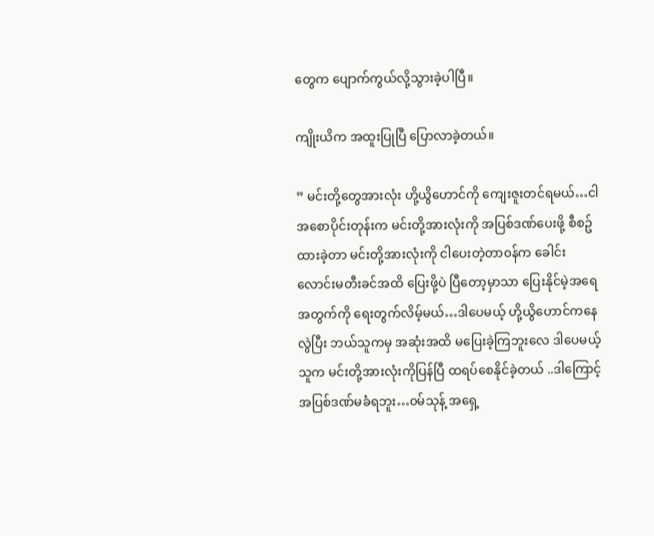တွေက ပျောက်ကွယ်လို့သွားခဲ့ပါပြီ။

ကျိုးယိက အထူးပြုပြီ ပြောလာခဲ့တယ်။

” မင်းတို့တွေအားလုံး ဟို့ယွိဟောင်ကို ကျေးဇူးတင်ရမယ်…ငါအစောပိုင်းတုန်းက မင်းတို့အားလုံးကို အပြစ်ဒဏ်ပေးဖို့ စီစဥ်ထားခဲ့တာ မင်းတို့အားလုံးကို ငါပေးတဲ့တာ၀န်က ခေါင်းလောင်းမတီးခင်အထိ ပြေးဖို့ပဲ ပြီတော့မှာသာ ပြေးနိုင်မဲ့အရေအတွက်ကို ရေးတွက်လိမ့်မယ်…ဒါပေမယ့် ဟို့ယွိဟောင်ကနေလွဲပြီး ဘယ်သူကမှ အဆုံးအထိ မပြေးခဲ့ကြဘူးလေ ဒါပေမယ့် သူက မင်းတို့အားလုံးကိုပြန်ပြီ ထရပ်စေနိုင်ခဲ့တယ် ..ဒါကြောင့် အပြစ်ဒဏ်မခံရဘူး…၀မ်သုန့် အရှေ့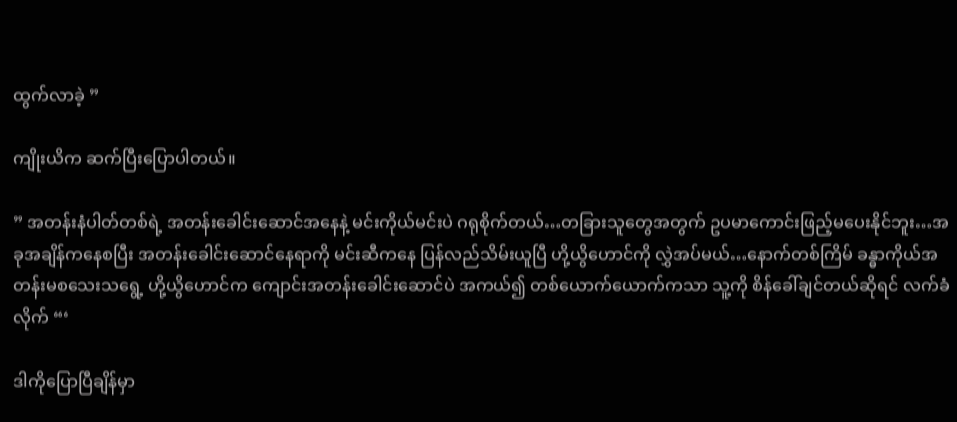ထွက်လာခဲ့ ”

ကျိုးယိက ဆက်ပြီးပြောပါတယ်။

” အတန်းနံပါတ်တစ်ရဲ့ အတန်းခေါင်းဆောင်အနေနဲ့ မင်းကိုယ်မင်းပဲ ဂရုစိုက်တယ်…တခြားသူတွေအတွက် ဥပမာကောင်းဖြည့်မပေးနိုင်ဘူး…အခုအချိန်ကနေစပြီး အတန်းခေါင်းဆောင်နေရာကို မင်းဆီကနေ ပြန်လည်သိမ်းယူပြီ ဟို့ယွိဟောင်ကို လွှဲအပ်မယ်…နောက်တစ်ကြိမ် ခန္ဓာကိုယ်အတန်းမစသေးသရွေ့ ဟို့ယွိဟောင်က ကျောင်းအတန်းခေါင်းဆောင်ပဲ အကယ်၍ တစ်ယောက်ယောက်ကသာ သူ့ကို စိန်ခေါ်ချင်တယ်ဆိုရင် လက်ခံလိုက် “‘

ဒါကိုပြောပြီချိန်မှာ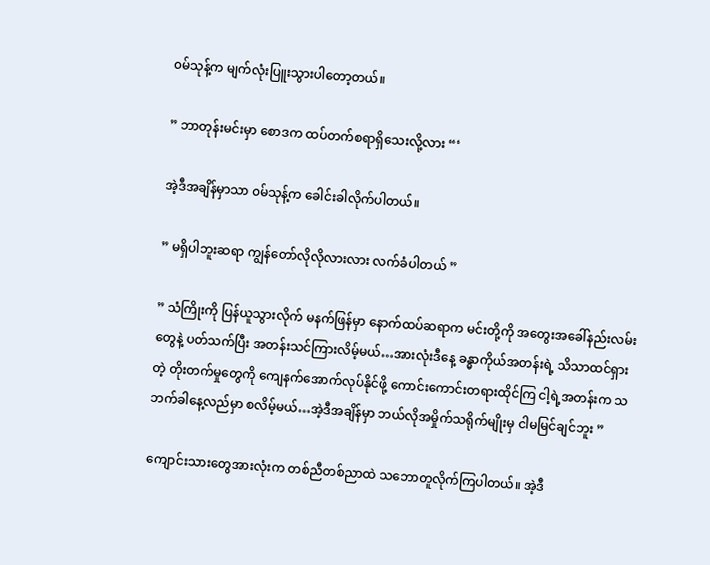၀မ်သုန့်က မျက်လုံးပြူးသွားပါတော့တယ်။

” ဘာတုန်းမင်းမှာ စောဒက ထပ်တက်စရာရှိသေးလို့လား “‘

အဲ့ဒီအချိန်မှာသာ ၀မ်သုန့်က ခေါင်းခါလိုက်ပါတယ်။

” မရှိပါဘူးဆရာ ကျွန်တော်လိုလိုလားလား လက်ခံပါတယ် ”

” သံကြိုးကို ပြန်ယူသွားလိုက် မနက်ဖြန်မှာ နောက်ထပ်ဆရာက မင်းတို့ကို အတွေးအခေါ်နည်းလမ်းတွေနဲ့ ပတ်သက်ပြီး အတန်းသင်ကြားလိမ့်မယ်…အားလုံးဒီနေ့ ခန္ဓာကိုယ်အတန်းရဲ့ သိသာထင်ရှားတဲ့ တိုးတက်မှုတွေကို ကျေနက်အောက်လုပ်နိုင်ဖို့ ကောင်းကောင်းတရားထိုင်ကြ ငါ့ရဲ့အတန်းက သဘက်ခါနေ့လည်မှာ စလိမ့်မယ်…အဲ့ဒီအချိန်မှာ ဘယ်လိုအမှိုက်သရိုက်မျိုးမှ ငါမမြင်ချင်ဘူး ”

ကျောင်းသားတွေအားလုံးက တစ်ညီတစ်ညာထဲ သဘောတူလိုက်ကြပါတယ်။ အဲ့ဒီ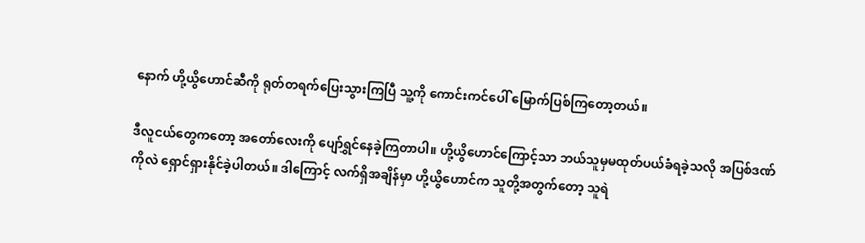နောက် ဟို့ယွိဟောင်ဆီကို ရုတ်တရက်ပြေးသွားကြပြီ သူ့ကို ကောင်းကင်ပေါ် မြောက်ပြစ်ကြတော့တယ်။

ဒီလူငယ်တွေကတော့ အတော်လေးကို ပျော်ရွှင်နေခဲ့ကြတာပါ။ ဟို့ယွိဟောင်ကြောင့်သာ ဘယ်သူမှမထုတ်ပယ်ခံရခဲ့သလို အပြစ်ဒဏ်ကိုလဲ ရှောင်ရှားနိုင်ခဲ့ပါတယ်။ ဒါကြောင့် လက်ရှိအချိန်မှာ ဟို့ယွိဟောင်က သူတို့အတွက်တော့ သူရဲ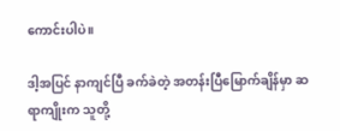ကောင်းပါပဲ။

ဒါ့အပြင် နာကျင်ပြီ ခက်ခဲတဲ့ အတန်းပြီမြောက်ချိန်မှာ ဆရာကျိုးက သူတို့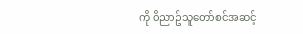ကို ၀ိညာဥ်သူတော်စင်အဆင့်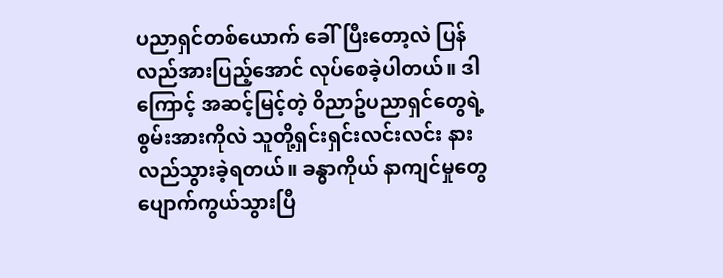ပညာရှင်တစ်ယောက် ခေါ်ပြီးတော့လဲ ပြန်လည်အားပြည့်အောင် လုပ်စေခဲ့ပါတယ်။ ဒါကြောင့် အဆင့်မြင့်တဲ့ ၀ိညာဥ်ပညာရှင်တွေရဲ့ စွမ်းအားကိုလဲ သူတို့ရှင်းရှင်းလင်းလင်း နားလည်သွားခဲ့ရတယ်။ ခန္ဓာကိုယ် နာကျင်မှုတွေ ပျောက်ကွယ်သွားပြီ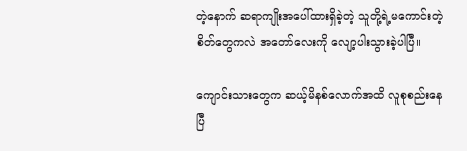တဲ့နောက် ဆရာကျိုးအပေါ်ထားရှိခဲ့တဲ့ သူတို့ရဲ့မကောင်းတဲ့စိတ်တွေကလဲ အတော်လေးကို လျော့ပါးသွားခဲ့ပါပြီ။

ကျောင်းသားတွေက ဆယ့်မိနစ်လောက်အထိ လူစုစည်းနေပြီ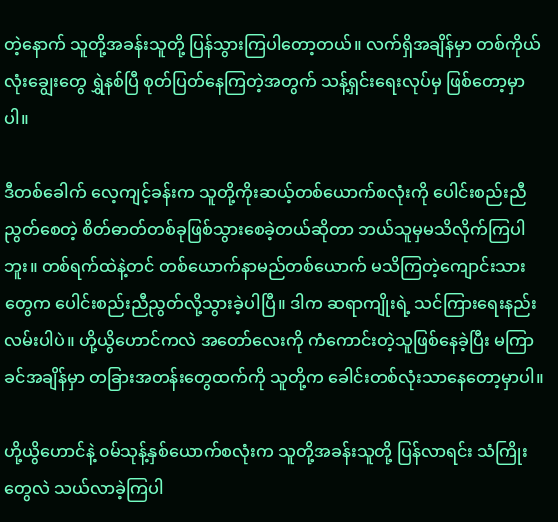တဲ့နောက် သူတို့အခန်းသူတို့ ပြန်သွားကြပါတော့တယ်။ လက်ရှိအချိန်မှာ တစ်ကိုယ်လုံးချွေးတွေ ရွှဲနစ်ပြီ စုတ်ပြတ်နေကြတဲ့အတွက် သန့်ရှင်းရေးလုပ်မှ ဖြစ်တော့မှာပါ။

ဒီတစ်ခေါက် လေ့ကျင့်ခန်းက သူတို့ကိုးဆယ့်တစ်ယောက်စလုံးကို ပေါင်းစည်းညီညွတ်စေတဲ့ စိတ်ဓာတ်တစ်ခုဖြစ်သွားစေခဲ့တယ်ဆိုတာ ဘယ်သူမှမသိလိုက်ကြပါဘူး။ တစ်ရက်ထဲနဲ့တင် တစ်ယောက်နာမည်တစ်ယောက် မသိကြတဲ့ကျောင်းသားတွေက ပေါင်းစည်းညီညွတ်လို့သွားခဲ့ပါပြီ။ ဒါက ဆရာကျိုးရဲ့ သင်ကြားရေးနည်းလမ်းပါပဲ။ ဟို့ယွိဟောင်ကလဲ အတော်လေးကို ကံကောင်းတဲ့သူဖြစ်နေခဲ့ပြီး မကြာခင်အချိန်မှာ တခြားအတန်းတွေထက်ကို သူတို့က ခေါင်းတစ်လုံးသာနေတော့မှာပါ။

ဟို့ယွိဟောင်နဲ့ ၀မ်သုန့်နှစ်ယောက်စလုံးက သူတို့အခန်းသူတို့ ပြန်လာရင်း သံကြိုးတွေလဲ သယ်လာခဲ့ကြပါ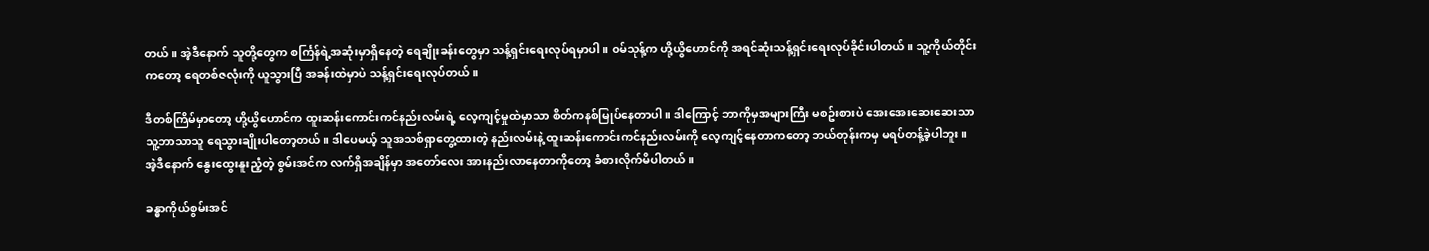တယ်။ အဲ့ဒီနောက် သူတို့တွေက စင်္ကြန်ရဲ့အဆုံးမှာရှိနေတဲ့ ရေချိုးခန်းတွေမှာ သန့်ရှင်းရေးလုပ်ရမှာပါ။ ၀မ်သုန့်က ဟို့ယွိဟောင်ကို အရင်ဆုံးသန့်ရှင်းရေးလုပ်ခိုင်းပါတယ်။ သူ့ကိုယ်တိုင်းကတော့ ရေတစ်ဇလုံးကို ယူသွားပြီ အခန်းထဲမှာပဲ သန့်ရှင်းရေးလုပ်တယ်။

ဒီတစ်ကြိမ်မှာတော့ ဟို့ယွိဟောင်က ထူးဆန်းကောင်းကင်နည်းလမ်းရဲ့ လေ့ကျင့်မှုထဲမှာသာ စိတ်ကနစ်မြုပ်နေတာပါ။ ဒါကြောင့် ဘာကိုမှအများကြီး မစဥ်းစားပဲ အေးအေးဆေးဆေးသာ သူ့ဘာသာသူ ရေသွားချိုးပါတော့တယ်။ ဒါပေမယ့် သူအသစ်ရှာတွေ့ထားတဲ့ နည်းလမ်းနဲ့ ထူးဆန်းကောင်းကင်နည်းလမ်းကို လေ့ကျင့်နေတာကတော့ ဘယ်တုန်းကမှ မရပ်တန့်ခဲ့ပါဘူး။ အဲ့ဒီနောက် နွေးထွေးနူးညံ့တဲ့ စွမ်းအင်က လက်ရှိအချိန်မှာ အတော်လေး အားနည်းလာနေတာကိုတော့ ခံစားလိုက်မိပါတယ်။

ခန္ဓာကိုယ်စွမ်းအင်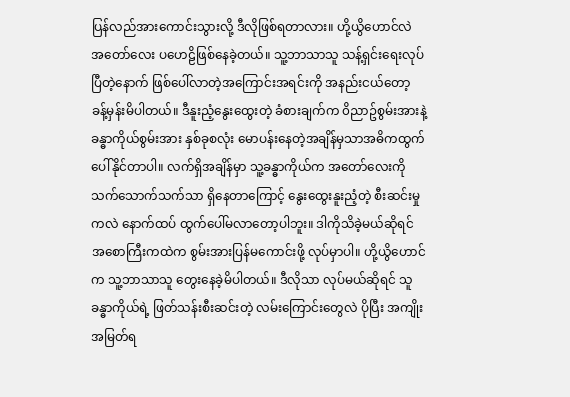ပြန်လည်အားကောင်းသွားလို့ ဒီလိုဖြစ်ရတာလား။ ဟို့ယွိဟောင်လဲ အတော်လေး ပဟေဠိဖြစ်နေခဲ့တယ်။ သူ့ဘာသာသူ သန့်ရှင်းရေးလုပ်ပြီတဲ့နောက် ဖြစ်ပေါ်လာတဲ့အကြောင်းအရင်းကို အနည်းငယ်တော့ ခန့်မှန်းမိပါတယ်။ ဒီနူးညံ့နွေးထွေးတဲ့ ခံစားချက်က ၀ိညာဥ်စွမ်းအားနဲ့ခန္ဓာကိုယ်စွမ်းအား နှစ်ခုစလုံး မောပန်းနေတဲ့အချိန်မှသာအဓိကထွက်ပေါ်နိုင်တာပါ။ လက်ရှိအချိန်မှာ သူ့ခန္ဓာကိုယ်က အတော်လေးကို သက်သောက်သက်သာ ရှိနေတာကြောင့် နွေးထွေးနူးညံ့တဲ့ စီးဆင်းမှုကလဲ နောက်ထပ် ထွက်ပေါ်မလာတော့ပါဘူး။ ဒါကိုသိခဲ့မယ်ဆိုရင် အစောကြီးကထဲက စွမ်းအားပြန်မကောင်းဖို့ လုပ်မှာပါ။ ဟို့ယွိဟောင်က သူ့ဘာသာသူ တွေးနေခဲ့မိပါတယ်။ ဒီလိုသာ လုပ်မယ်ဆိုရင် သူခန္ဓာကိုယ်ရဲ့ ဖြတ်သန်းစီးဆင်းတဲ့ လမ်းကြောင်းတွေလဲ ပိုပြီး အကျိုးအမြတ်ရ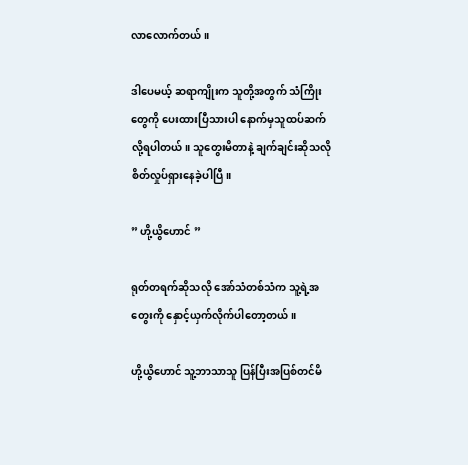လာလောက်တယ်။

ဒါပေမယ့် ဆရာကျိုးက သူတို့အတွက် သံကြိုးတွေကို ပေးထားပြီသားပါ နောက်မှသူထပ်ဆက်လို့ရပါတယ်။ သူတွေးမိတာနဲ့ ချက်ချင်းဆိုသလို စိတ်လှုပ်ရှားနေခဲ့ပါပြီ။

” ဟို့ယွိဟောင် ”

ရုတ်တရက်ဆိုသလို အော်သံတစ်သံက သူ့ရဲ့အတွေးကို နှောင့်ယှက်လိုက်ပါတော့တယ်။

ဟို့ယွိဟောင် သူ့ဘာသာသူ ပြန်ပြီးအပြစ်တင်မိ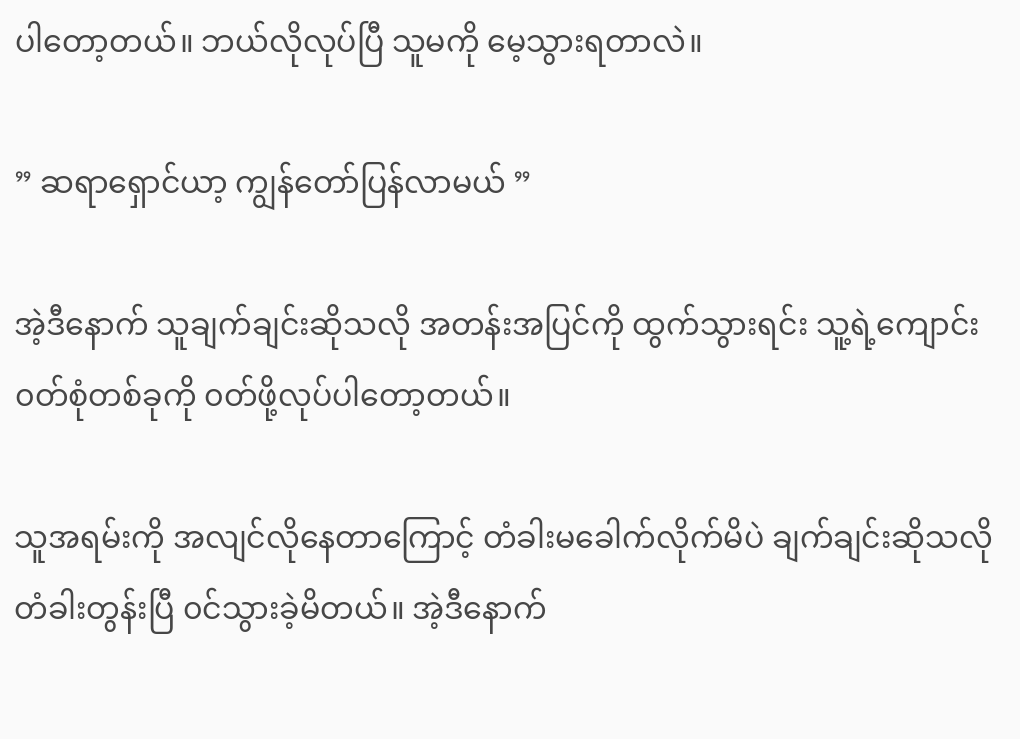ပါတော့တယ်။ ဘယ်လိုလုပ်ပြီ သူမကို မေ့သွားရတာလဲ။

” ဆရာရှောင်ယာ့ ကျွန်တော်ပြန်လာမယ် ”

အဲ့ဒီနောက် သူချက်ချင်းဆိုသလို အတန်းအပြင်ကို ထွက်သွားရင်း သူ့ရဲ့ကျောင်း၀တ်စုံတစ်ခုကို ၀တ်ဖို့လုပ်ပါတော့တယ်။

သူအရမ်းကို အလျင်လိုနေတာကြောင့် တံခါးမခေါက်လိုက်မိပဲ ချက်ချင်းဆိုသလို တံခါးတွန်းပြီ ၀င်သွားခဲ့မိတယ်။ အဲ့ဒီနောက်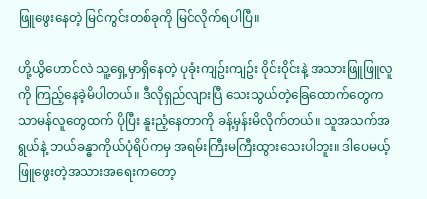ဖြူဖွေးနေတဲ့ မြင်ကွင်းတစ်ခုကို မြင်လိုက်ရပါပြီ။

ဟို့ယွိဟောင်လဲ သူ့ရှေ့မှာရှိနေတဲ့ ပုခုံးကျဥ်းကျဥ်း ၀ိုင်း၀ိုင်းနဲ့ အသားဖြူဖြူလူကို ကြည့်နေခဲ့မိပါတယ်။ ဒီလိုရှည်လျားပြီ သေးသွယ်တဲ့ခြေထောက်တွေက သာမန်လူတွေထက် ပိုပြီး နူးညံ့နေတာကို ခန့်မှန်းမိလိုက်တယ်။ သူအသက်အရွယ်နဲ့ ဘယ်ခန္ဓာကိုယ်ပုံရိပ်ကမှ အရမ်းကြီးမကြီးထွားသေးပါဘူး။ ဒါပေမယ့် ဖြူဖွေးတဲ့အသားအရေးကတော့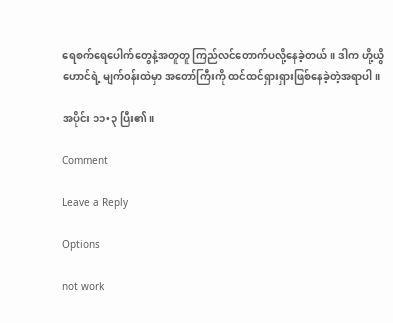ရေစက်ရေပေါက်တွေနဲ့အတူတူ ကြည်လင်တောက်ပလို့နေခဲ့တယ်။ ဒါက ဟို့ယွိဟောင်ရဲ့ မျက်၀န်းထဲမှာ အတော်ကြီးကို ထင်ထင်ရှားရှားဖြစ်နေခဲ့တဲ့အရာပါ။

အပိုင်း ၁၁•၃ ပြီး၏။

Comment

Leave a Reply

Options

not work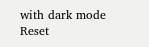with dark mode
Reset